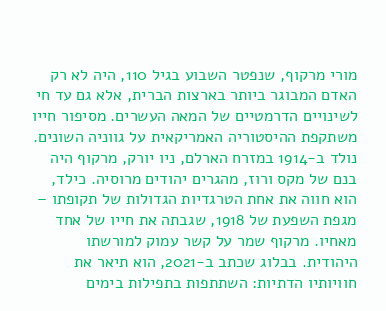מורי מרקוף, שנפטר השבוע בגיל 110, היה לא רק האדם המבוגר ביותר בארצות הברית, אלא גם עד חי לשינויים הדרמטיים של המאה העשרים. מסיפור חייו משתקפת ההיסטוריה האמריקאית על גווניה השונים.
נולד ב-1914 במזרח הארלם, ניו יורק, מרקוף היה בנם של מקס ורוז, מהגרים יהודים מרוסיה. כילד, הוא חווה את אחת הטרגדיות הגדולות של תקופתו – מגפת השפעת של 1918, שגבתה את חייו של אחד מאחיו. מרקוף שמר על קשר עמוק למורשתו היהודית. בבלוג שכתב ב-2021, הוא תיאר את חוויותיו הדתיות: השתתפות בתפילות בימים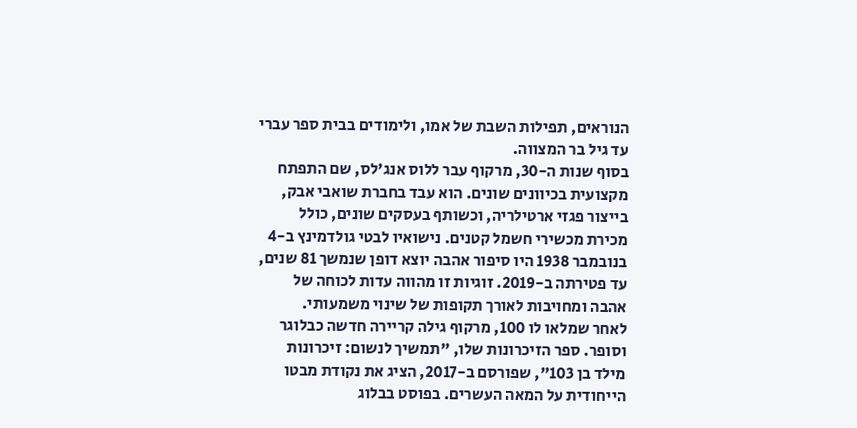הנוראים, תפילות השבת של אמו, ולימודים בבית ספר עברי עד גיל בר המצווה.
בסוף שנות ה-30, מרקוף עבר ללוס אנג'לס, שם התפתח מקצועית בכיוונים שונים. הוא עבד בחברת שואבי אבק, בייצור פגזי ארטילריה, וכשותף בעסקים שונים, כולל מכירת מכשירי חשמל קטנים. נישואיו לבטי גולדמינץ ב-4 בנובמבר 1938 היו סיפור אהבה יוצא דופן שנמשך 81 שנים, עד פטירתה ב-2019. זוגיות זו מהווה עדות לכוחה של אהבה ומחויבות לאורך תקופות של שינוי משמעותי.
לאחר שמלאו לו 100, מרקוף גילה קריירה חדשה כבלוגר וסופר. ספר הזיכרונות שלו, "תמשיך לנשום: זיכרונות מילד בן 103", שפורסם ב-2017, הציג את נקודת מבטו הייחודית על המאה העשרים. בפוסט בבלוג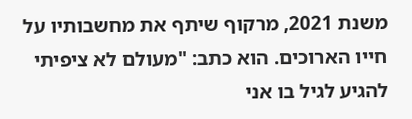משנת 2021, מרקוף שיתף את מחשבותיו על חייו הארוכים. הוא כתב: "מעולם לא ציפיתי להגיע לגיל בו אני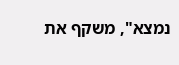נמצא", משקף את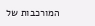המורכבות של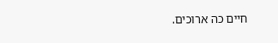חיים כה ארוכים.